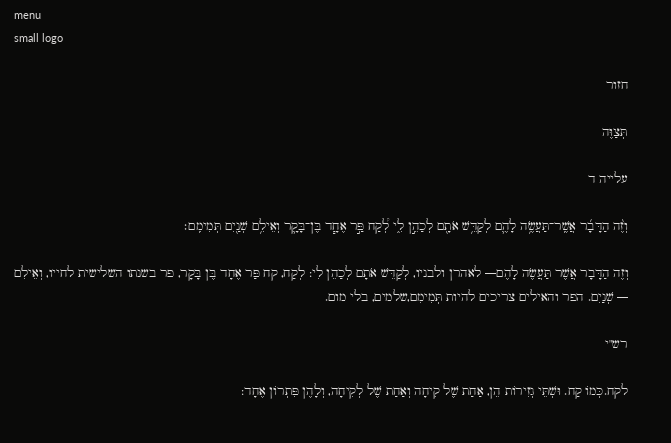menu
small logo

חזור

תְּצַוֶּה

עלייה ד

וְזֶ֨ה הַדָּבָ֜ר אֲשֶֽׁר־תַּעֲשֶׂ֥ה לָהֶ֛ם לְקַדֵּ֥שׁ אֹתָ֖ם לְכַהֵ֣ן לִ֑י לְ֠קַח פַּ֣ר אֶחָ֧ד בֶּן־בָּקָ֛ר וְאֵילִ֥ם שְׁנַ֖יִם תְּמִימִֽם׃

וְזֶה הַדָּבָר אֲשֶׁר תַּעֲשֶׂה לָהֶם— לאהרן ולבניו, לְקַדֵּשׁ אֹתָם לְכַהֵן לִי: לְקַח, קח פַּר אֶחָד בֶּן בָּקָר, פר בשנתו השלישית לחייו, וְאֵילִם — שְׁנַיִם. הפר והאילים צריכים להיות תְּמִימִם,שלמים, בלי מום.

רש"י

לקח.כְּמוֹ קַח. וּשְׁתֵּי גְזִירוֹת הֵן, אַחַת שֶׁל קִיחָה וְאַחַת שֶׁל לְקִיחָה, וְלָהֶן פִּתְרוֹן אֶחָד: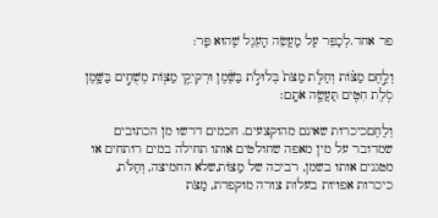פר אחד.לְכַפֵּר עַל מַעֲשֵׂה הָעֵגֶל שֶׁהוּא פַּר:

וְלֶ֣חֶם מַצּ֗וֹת וְחַלֹּ֤ת מַצֹּת֙ בְּלוּלֹ֣ת בַּשֶּׁ֔מֶן וּרְקִיקֵ֥י מַצּ֖וֹת מְשֻׁחִ֣ים בַּשָּׁ֑מֶן סֹ֥לֶת חִטִּ֖ים תַּעֲשֶׂ֥ה אֹתָֽם׃

וְלֶחֶםכיכרות שאינם מהוקצעים. חכמים דרשו מן הכתובים שמדובר על מין מאפה שחולטים אותו תחילה במים רותחים או מטגנים אותו בשמן, רביכה של מַצּוֹת,שלא החמיצה, וְחַלֹּת, כיכרות אפויות בעלות צורה מוקפדת, מַצֹּת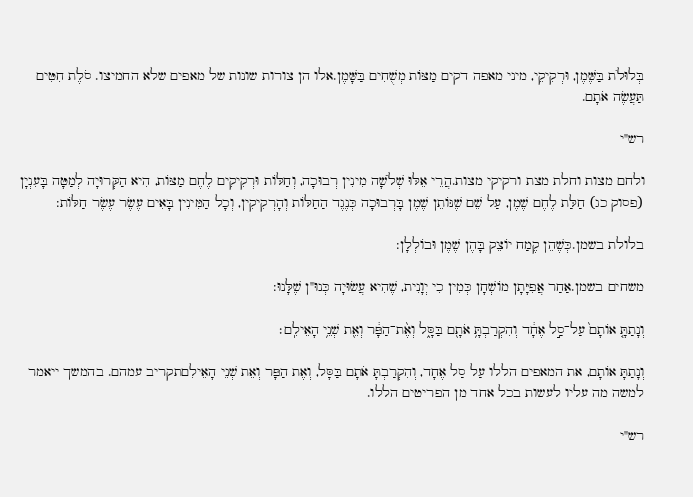בְּלוּלֹת בַּשֶּׁמֶן, וּרְקִיקֵי, מיני מאפה דקים מַצּוֹת מְשֻׁחִים בַּשָּׁמֶן.אלו הן צורות שונות של מאפים שלא החמיצו. סֹלֶת חִטִּים תַּעֲשֶׂה אֹתָם.

רש"י

ולחם מצות וחלת מצת ורקיקי מצות.הֲרֵי אֵלּוּ שְׁלֹשָׁה מִינִין רְבוּכָה, וְחַלּוֹת וּרְקִיקִים לֶחֶם מַצּוֹת, הִיא הַקְּרוּיָה לְמַטָּה בָּעִנְיָן (פסוק כג) חַלַּת לֶחֶם שֶׁמֶן, עַל שֵׁם שֶׁנּוֹתֵן שֶׁמֶן בָּרְבוּכָה כְּנֶגֶד הַחַלּוֹת וְהָרְקִיקִין, וְכָל הַמִּינִין בָּאִים עֶשֶׂר עֶשֶׂר חַלּוֹת:

בלולת בשמן.כְּשֶׁהֵן קֶמַח יוֹצֵק בָּהֶן שֶׁמֶן וּבוֹלְלָן:

משחים בשמן.אַחַר אֲפִיָּתָן מוֹשְׁחָן כְּמִין כִי יְוָנִית, שֶׁהִיא עֲשׂוּיָה כְּנוּ"ן שֶׁלָּנוּ:

וְנָתַתָּ֤ אוֹתָם֙ עַל־סַ֣ל אֶחָ֔ד וְהִקְרַבְתָּ֥ אֹתָ֖ם בַּסָּ֑ל וְאֶ֨ת־הַפָּ֔ר וְאֵ֖ת שְׁנֵ֥י הָאֵילִֽם׃

וְנָתַתָּ אוֹתָם, את המאפים הללו עַל סַל אֶחָד, וְהִקְרַבְתָּ אֹתָם בַּסָּל, וְאֶת הַפָּר וְאֵת שְׁנֵי הָאֵילִםתקריב עמהם. בהמשך ייאמר למשה מה עליו לעשות בכל אחד מן הפריטים הללו.

רש"י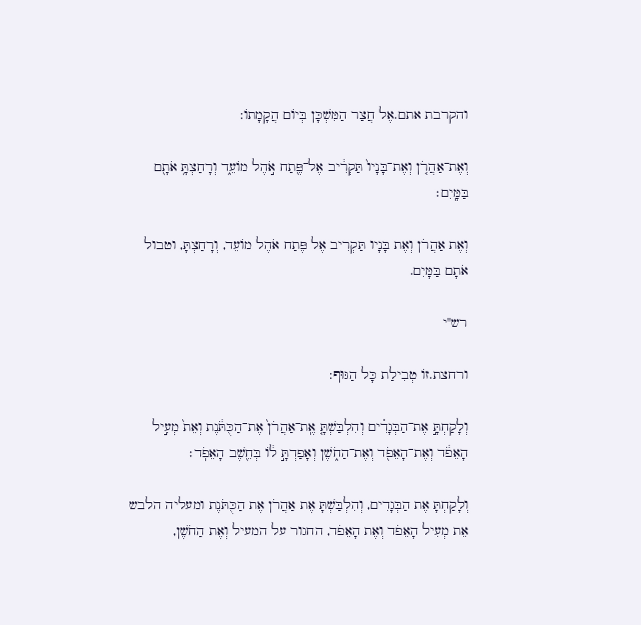והקרבת אתם.אֶל חֲצַר הַמִּשְׁכָּן בְּיוֹם הֲקָמָתוֹ:

וְאֶת־אַהֲרֹ֤ן וְאֶת־בָּנָיו֙ תַּקְרִ֔יב אֶל־פֶּ֖תַח אֹ֣הֶל מוֹעֵ֑ד וְרָחַצְתָּ֥ אֹתָ֖ם בַּמָּֽיִם׃

וְאֶת אַהֲרֹן וְאֶת בָּנָיו תַּקְרִיב אֶל פֶּתַח אֹהֶל מוֹעֵד, וְרָחַצְתָּ, וטבול אֹתָם בַּמָּיִם.

רש"י

ורחצת.זוֹ טְבִילַת כָּל הַגּוּף:

וְלָקַחְתָּ֣ אֶת־הַבְּגָדִ֗ים וְהִלְבַּשְׁתָּ֤ אֶֽת־אַהֲרֹן֙ אֶת־הַכֻּתֹּ֔נֶת וְאֵת֙ מְעִ֣יל הָאֵפֹ֔ד וְאֶת־הָאֵפֹ֖ד וְאֶת־הַחֹ֑שֶׁן וְאָפַדְתָּ֣ ל֔וֹ בְּחֵ֖שֶׁב הָאֵפֹֽד׃

וְלָקַחְתָּ אֶת הַבְּגָדִים, וְהִלְבַּשְׁתָּ אֶת אַהֲרֹן אֶת הַכֻּתֹּנֶת ומעליה הלבש אֵת מְעִיל הָאֵפֹד וְאֶת הָאֵפֹד, החגור על המעיל וְאֶת הַחֹשֶׁן,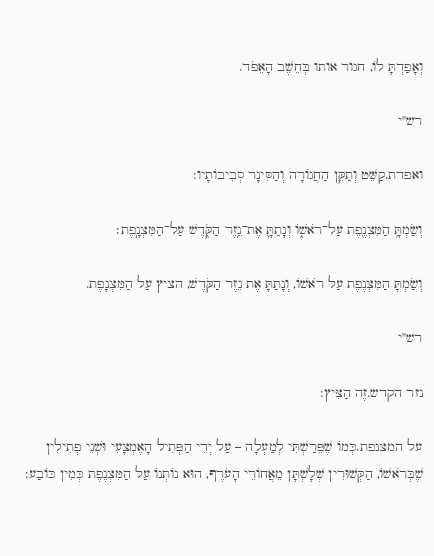וְאָפַדְתָּ לוֹ, חגור אותו בְּחֵשֶׁב הָאֵפֹד.

רש"י

ואפדת.קַשֵּׁט וְתַקֵּן הַחֲגוֹרָה וְהַסִּינָר סְבִיבוֹתָיו:

וְשַׂמְתָּ֥ הַמִּצְנֶ֖פֶת עַל־רֹאשׁ֑וֹ וְנָתַתָּ֛ אֶת־נֵ֥זֶר הַקֹּ֖דֶשׁ עַל־הַמִּצְנָֽפֶת׃

וְשַׂמְתָּ הַמִּצְנֶפֶת עַל רֹאשׁוֹ, וְנָתַתָּ אֶת נֵזֶר הַקֹּדֶשׁ, הציץ עַל הַמִּצְנָפֶת.

רש"י

נזר הקדש.זֶה הַצִּיץ:

על המצנפת.כְּמוֹ שֶׁפֵּרַשְׁתִּי לְמַעְלָה – עַל יְדֵי הַפְּתִיל הָאֶמְצָעִי וּשְׁנֵי פְתִילִין שֶׁבְּרֹאשׁוֹ, הַקְּשׁוּרִין שְׁלָשְׁתָּן מֵאֲחוֹרֵי הָעֹרֶף, הוּא נוֹתְנוֹ עַל הַמִּצְנֶפֶת כְּמִין כּוֹבַע: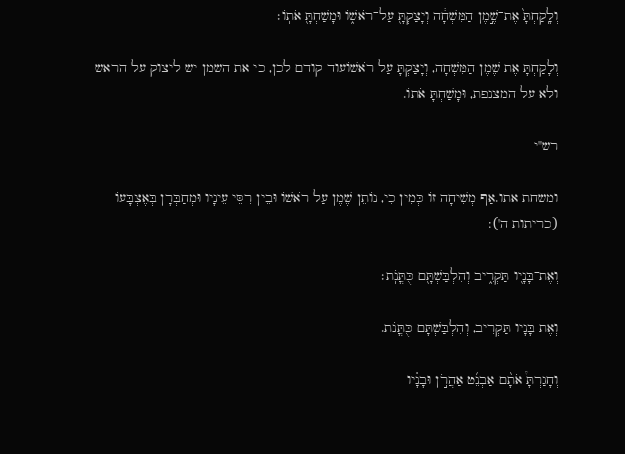וְלָֽקַחְתָּ֙ אֶת־שֶׁ֣מֶן הַמִּשְׁחָ֔ה וְיָצַקְתָּ֖ עַל־רֹאשׁ֑וֹ וּמָשַׁחְתָּ֖ אֹתֽוֹ׃

וְלָקַחְתָּ אֶת שֶׁמֶן הַמִּשְׁחָה, וְיָצַקְתָּ עַל רֹאשׁוֹעוד קודם לכן, כי את השמן יש ליצוק על הראש ולא על המצנפת, וּמָשַׁחְתָּ אֹתוֹ.

רש"י

ומשחת אתו.אַף מְשִׁיחָה זוֹ כְּמִין כִי, נוֹתֵן שֶׁמֶן עַל רֹאשׁוֹ וּבֵין רִסֵּי עֵינָיו וּמְחַבְּרָן בְּאֶצְבָּעוֹ (כריתות ה'):

וְאֶת־בָּנָ֖יו תַּקְרִ֑יב וְהִלְבַּשְׁתָּ֖ם כֻּתֳּנֹֽת׃

וְאֶת בָּנָיו תַּקְרִיב, וְהִלְבַּשְׁתָּם כֻּתֳּנֹת.

וְחָגַרְתָּ֩ אֹתָ֨ם אַבְנֵ֜ט אַהֲרֹ֣ן וּבָנָ֗יו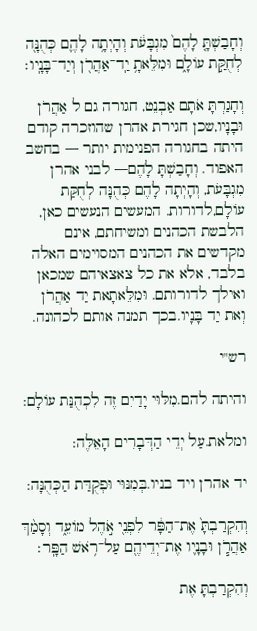וְחָבַשְׁתָּ֤ לָהֶם֙ מִגְבָּעֹ֔ת וְהָיְתָ֥ה לָהֶ֛ם כְּהֻנָּ֖ה לְחֻקַּ֣ת עוֹלָ֑ם וּמִלֵּאתָ֥ יַֽד־אַהֲרֹ֖ן וְיַד־בָּנָֽיו׃

וְחָגַרְתָּ אֹתָם אַבְנֵט, חגורה גם ל אַהֲרֹן וּבָנָיו,שכן חגירת אהרן שהוזכרה קודם היתה בחגורה הפנימית יותר — בחשב האפוד. וְחָבַשְׁתָּ לָהֶם— לבני אהרן מִגְבָּעֹת, וְהָיְתָה לָהֶם כְּהֻנָּה לְחֻקַּת עוֹלָם,לדורות. המעשים הנעשים כאן, הלבשת הכהנים ומשיחתם, אינם מקדשים את הכהנים המסוימים האלה בלבד, אלא את כל צאצאיהם שמכאן ואילך לדורותם. וּמִלֵּאתָאת יַד אַהֲרֹן וְאת יַד בָּנָיו.בכך תמנה אותם לכהונה.

רש"י

והיתה להם.מִלּוּי יָדַיִם זֶה לִכְהֻנַּת עוֹלָם:

ומלאת.עַל יְדֵי הַדְּבָרִים הָאֵלֶּה:

יד אהרן ויד בניו.בְּמִנּוּי וּפְקֻדַּת הַכְּהֻנָּה:

וְהִקְרַבְתָּ֙ אֶת־הַפָּ֔ר לִפְנֵ֖י אֹ֣הֶל מוֹעֵ֑ד וְסָמַ֨ךְ אַהֲרֹ֧ן וּבָנָ֛יו אֶת־יְדֵיהֶ֖ם עַל־רֹ֥אשׁ הַפָּֽר׃

וְהִקְרַבְתָּ אֶת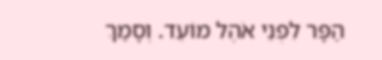הַפָּר לִפְנֵי אֹהֶל מוֹעֵד. וְסָמַךְ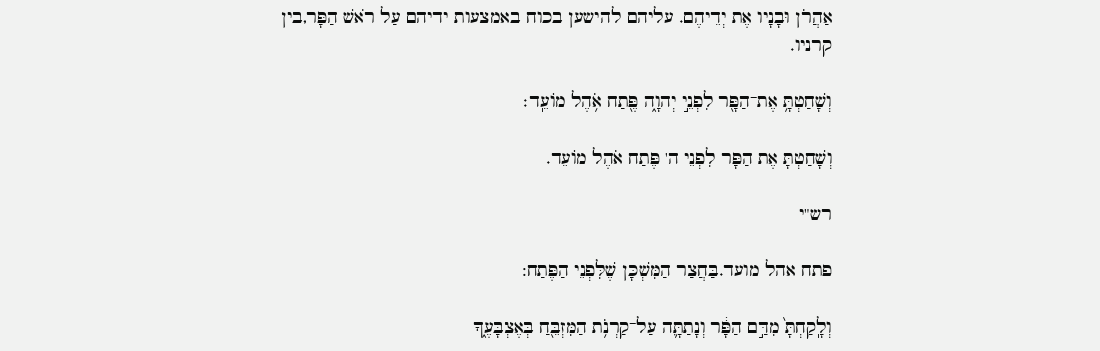אַהֲרֹן וּבָנָיו אֶת יְדֵיהֶם. עליהם להישען בכוח באמצעות ידיהם עַל רֹאשׁ הַפָּר,בין קרניו.

וְשָׁחַטְתָּ֥ אֶת־הַפָּ֖ר לִפְנֵ֣י יְהוָ֑ה פֶּ֖תַח אֹ֥הֶל מוֹעֵֽד׃

וְשָׁחַטְתָּ אֶת הַפָּר לִפְנֵי ה' פֶּתַח אֹהֶל מוֹעֵד.

רש"י

פתח אהל מועד.בַּחֲצַר הַמִּשְׁכָּן שֶׁלִּפְנֵי הַפֶּתַח:

וְלָֽקַחְתָּ֙ מִדַּ֣ם הַפָּ֔ר וְנָתַתָּ֛ה עַל־קַרְנֹ֥ת הַמִּזְבֵּ֖חַ בְּאֶצְבָּעֶ֑ךָ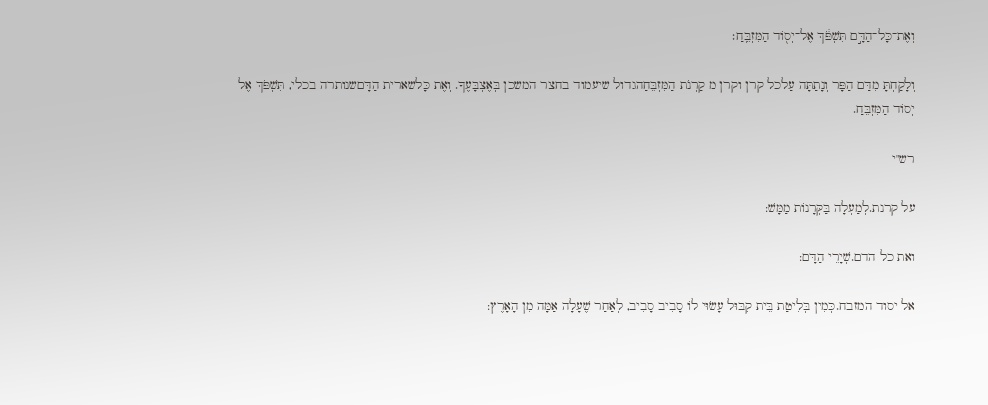וְאֶת־כָּל־הַדָּ֣ם תִּשְׁפֹּ֔ךְ אֶל־יְס֖וֹד הַמִּזְבֵּֽחַ׃

וְלָקַחְתָּ מִדַּם הַפָּר וְנָתַתָּה עַלכל קרן וקרן מ קַרְנֹת הַמִּזְבֵּחַהגדול שיעמוד בחצר המשכן בְּאֶצְבָּעֶךָ. וְאֶת כָּלשארית הַדָּםשנותרה בכלי, תִּשְׁפֹּךְ אֶל יְסוֹד הַמִּזְבֵּחַ.

רש"י

על קרנת.לְמַעְלָה בַּקְּרָנוֹת מַמָּשׁ:

ואת כל הדם.שְׁיָרֵי הַדָּם:

אל יסוד המזבח.כְּמִין בְּלִיטַת בֵּית קִבּוּל עָשׂוּי לוֹ סָבִיב סָבִיב, לְאַחַר שֶׁעָלָה אַמָּה מִן הָאָרֶץ: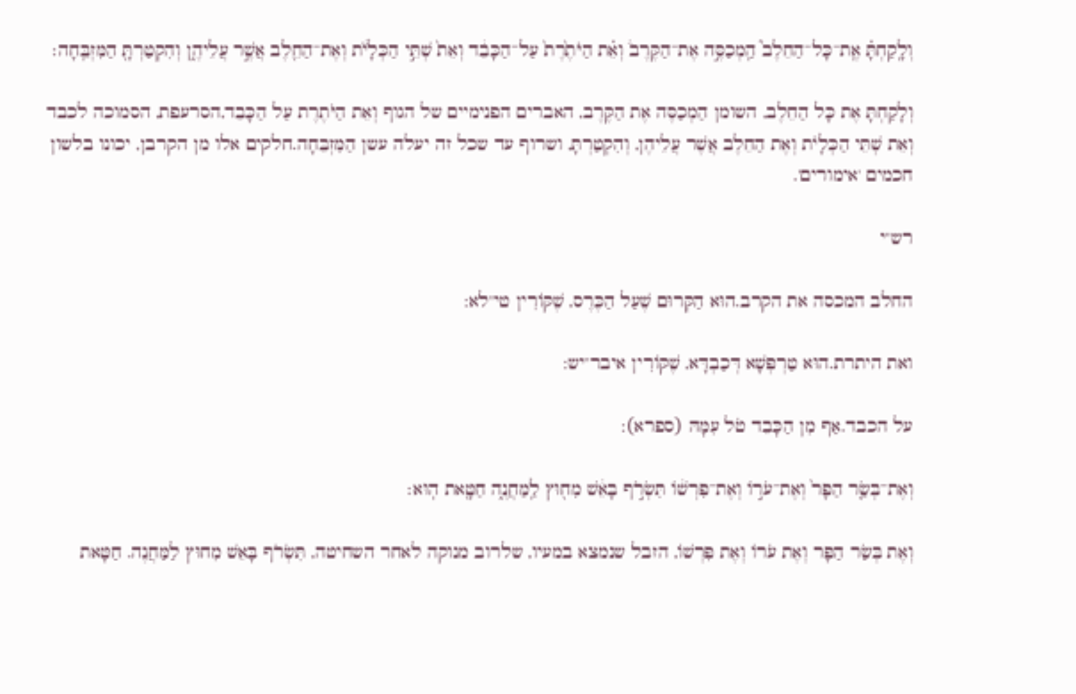וְלָֽקַחְתָּ֗ אֶֽת־כָּל־הַחֵלֶב֮ הַֽמְכַסֶּ֣ה אֶת־הַקֶּרֶב֒ וְאֵ֗ת הַיֹּתֶ֙רֶת֙ עַל־הַכָּבֵ֔ד וְאֵת֙ שְׁתֵּ֣י הַכְּלָיֹ֔ת וְאֶת־הַחֵ֖לֶב אֲשֶׁ֣ר עֲלֵיהֶ֑ן וְהִקְטַרְתָּ֖ הַמִּזְבֵּֽחָה׃

וְלָקַחְתָּ אֶת כָּל הַחֵלֶב, השומן הַמְכַסֶּה אֶת הַקֶּרֶב, האברים הפנימיים של הגוף וְאֵת הַיֹּתֶרֶת עַל הַכָּבֵד,הסרעפת, הסמוכה לכבד וְאֵת שְׁתֵּי הַכְּלָיֹת וְאֶת הַחֵלֶב אֲשֶׁר עֲלֵיהֶן, וְהִקְטַרְתָּ, ושרוף עד שכל זה יעלה עשן הַמִּזְבֵּחָה.חלקים אלו מן הקרבן, יכונו בלשון חכמים 'אימורים'.

רש"י

החלב המכסה את הקרב.הוּא הַקְּרוּם שֶׁעַל הַכֶּרֶס, שֶׁקּוֹרִין טי"לא:

ואת היתרת.הוּא טַרְפְּשָׁא דְּכַבְדָּא, שֶׁקּוֹרִין איבר"יש:

על הכבד.אַף מִן הַכָּבֵד טֹל עִמָּהּ (ספרא):

וְאֶת־בְּשַׂ֤ר הַפָּר֙ וְאֶת־עֹר֣וֹ וְאֶת־פִּרְשׁ֔וֹ תִּשְׂרֹ֣ף בָּאֵ֔שׁ מִח֖וּץ לַֽמַּחֲנֶ֑ה חַטָּ֖את הֽוּא׃

וְאֶת בְּשַׂר הַפָּר וְאֶת עֹרוֹ וְאֶת פִּרְשׁוֹ, הזבל שנמצא במעיו, שלרוב מנוקה לאחר השחיטה, תִּשְׂרֹף בָּאֵשׁ מִחוּץ לַמַּחֲנֶה. חַטָּאת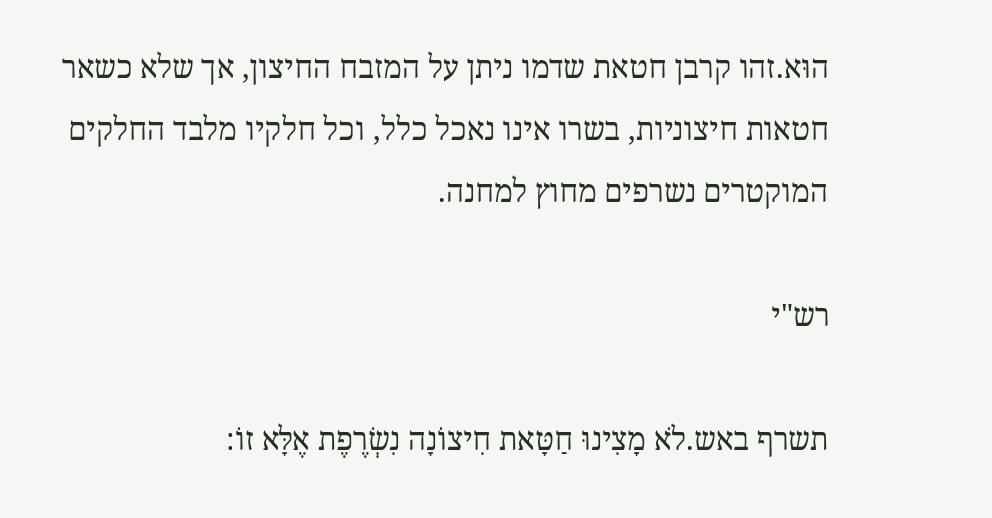הוּא.זהו קרבן חטאת שדמו ניתן על המזבח החיצון, אך שלא כשאר חטאות חיצוניות, בשרו אינו נאכל כלל, וכל חלקיו מלבד החלקים המוקטרים נשרפים מחוץ למחנה.

רש"י

תשרף באש.לֹא מָצִינוּ חַטָּאת חִיצוֹנָה נִשְׂרֶפֶת אֶלָּא זוֹ: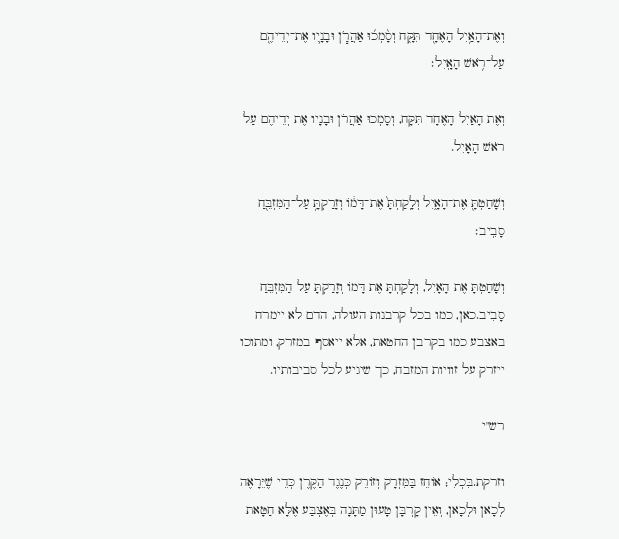וְאֶת־הָאַ֥יִל הָאֶחָ֖ד תִּקָּ֑ח וְסָ֨מְכ֜וּ אַהֲרֹ֧ן וּבָנָ֛יו אֶת־יְדֵיהֶ֖ם עַל־רֹ֥אשׁ הָאָֽיִל׃

וְאֶת הָאַיִל הָאֶחָד תִּקָּח, וְסָמְכוּ אַהֲרֹן וּבָנָיו אֶת יְדֵיהֶם עַל רֹאשׁ הָאָיִל.

וְשָׁחַטְתָּ֖ אֶת־הָאָ֑יִל וְלָֽקַחְתָּ֙ אֶת־דָּמ֔וֹ וְזָרַקְתָּ֥ עַל־הַמִּזְבֵּ֖חַ סָבִֽיב׃

וְשָׁחַטְתָּ אֶת הָאָיִל, וְלָקַחְתָּ אֶת דָּמוֹ וְזָרַקְתָּ עַל הַמִּזְבֵּחַ סָבִיב.כאן, כמו בכל קרבנות העולה, הדם לא יימרח באצבע כמו בקרבן החטאת, אלא ייאסף במזרק, ומתוכו ייזרק על זוויות המזבח, כך שיגיע לכל סביבותיו.

רש"י

וזרקת.בִּכְלִי; אוֹחֵז בַּמִּזְרָק וְזוֹרֵק כְּנֶגֶד הַקֶּרֶן כְּדֵי שֶׁיֵּרָאֶה לְכָאן וּלְכָאן, וְאֵין קָרְבָּן טָעוּן מַתָּנָה בְּאֶצְבַּע אֶלָּא חַטָּאת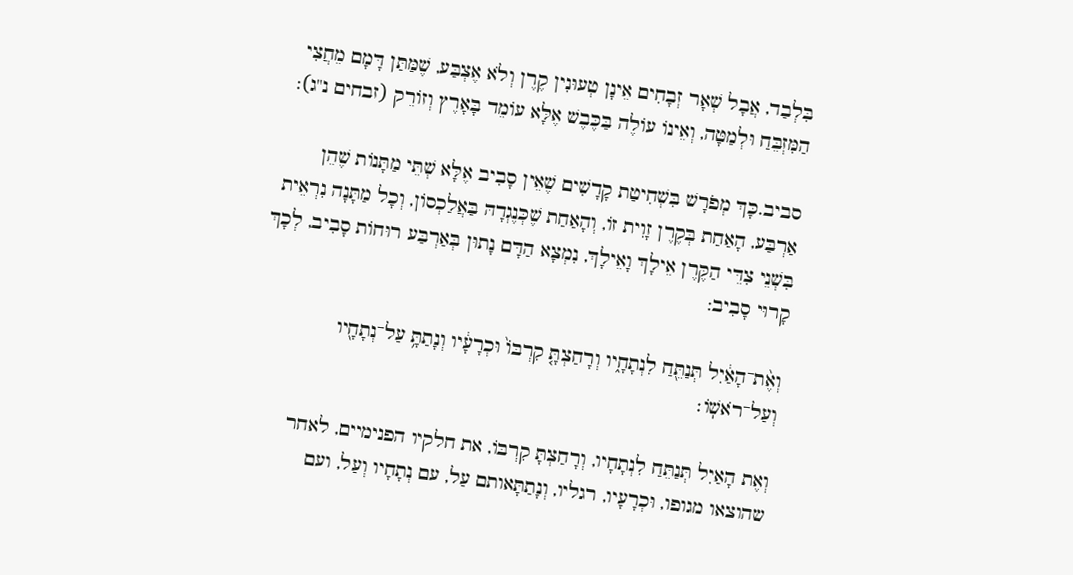בִּלְבַד, אֲבָל שְׁאָר זְבָחִים אֵינָן טְעוּנִין קֶרֶן וְלֹא אֶצְבַּע, שֶׁמַּתַּן דָּמָם מֵחֲצִי הַמִּזְבֵּחַ וּלְמַטָּה, וְאֵינוֹ עוֹלֶה בַּכֶּבֶשׁ אֶלָּא עוֹמֵד בָּאָרֶץ וְזוֹרֵק (זבחים נ"ג):

סביב.כָּךְ מְפֹרָשׁ בִּשְׁחִיטַת קָדָשִׁים שֶׁאֵין סָבִיב אֶלָּא שְׁתֵּי מַתָּנוֹת שֶׁהֵן אַרְבַּע, הָאַחַת בְּקֶרֶן זָוִית זוֹ, וְהָאַחַת שֶׁכְּנֶגְדָהּ בַּאֲלַכְסוֹן, וְכָל מַתָּנָה נִרְאֵית בִּשְׁנֵי צִדֵּי הַקֶּרֶן אֵילָךְ וָאֵילָךְ, נִמְצָא הַדָּם נָתוּן בְּאַרְבַּע רוּחוֹת סָבִיב, לְכָךְ קָרוּי סָבִיב:

וְאֶ֨ת־הָאַ֔יִל תְּנַתֵּ֖חַ לִנְתָחָ֑יו וְרָחַצְתָּ֤ קִרְבּוֹ֙ וּכְרָעָ֔יו וְנָתַתָּ֥ עַל־נְתָחָ֖יו וְעַל־רֹאשֽׁוֹ׃

וְאֶת הָאַיִל תְּנַתֵּחַ לִנְתָחָיו, וְרָחַצְתָּ קִרְבּוֹ, את חלקיו הפנימיים, לאחר שהוצאו מגופו, וּכְרָעָיו, רגליו, וְנָתַתָּאותם עַל, עם נְתָחָיו וְעַל, ועם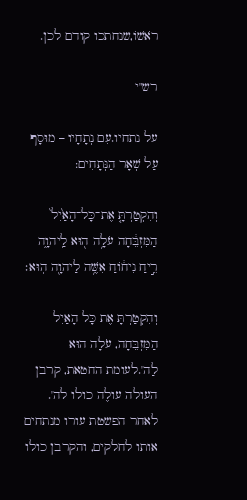רֹאשׁוֹ,שנחתכו קודם לכן.

רש"י

על נתחיו.עִם נְתָחָיו – מוּסָף עַל שְׁאָר הַנְּתָחִים:

וְהִקְטַרְתָּ֤ אֶת־כָּל־הָאַ֙יִל֙ הַמִּזְבֵּ֔חָה עֹלָ֥ה ה֖וּא לַֽיהוָ֑ה רֵ֣יחַ נִיח֔וֹחַ אִשֶּׁ֥ה לַיהוָ֖ה הֽוּא׃

וְהִקְטַרְתָּ אֶת כָּל הָאַיִל הַמִּזְבֵּחָה, עֹלָה הוּא לַה'.לעומת החטאת, קרבן העולה עולֶה כולו לה'. לאחר הפשטת עורו מנתחים אותו לחלקים, והקרבן כולו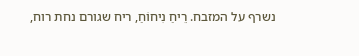נשרף על המזבח. רֵיחַ נִיחוֹחַ, ריח שגורם נחת רוח,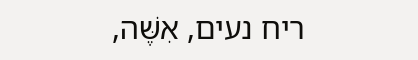ריח נעים, אִשֶּׁה,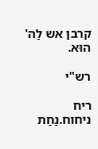קרבן אש לַה' הוּא.

רש"י

ריח ניחוח.נַחַת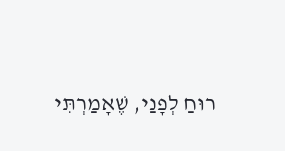רוּחַ לְפָנַי, שֶׁאָמַרְתִּי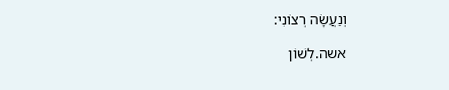וְנַעֲשָׂה רְצוֹנִי:

אשה.לְשׁוֹן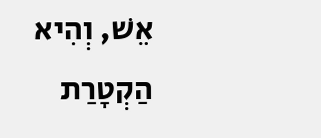אֵשׁ, וְהִיא הַקְטָרַת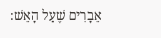אֵבָרִים שֶׁעַל הָאֵשׁ: